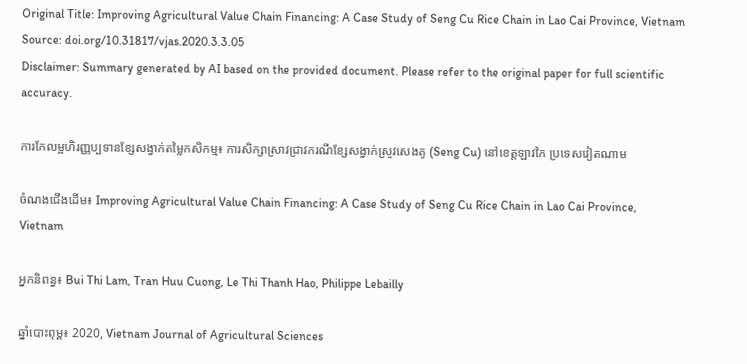Original Title: Improving Agricultural Value Chain Financing: A Case Study of Seng Cu Rice Chain in Lao Cai Province, Vietnam
Source: doi.org/10.31817/vjas.2020.3.3.05
Disclaimer: Summary generated by AI based on the provided document. Please refer to the original paper for full scientific accuracy.

ការកែលម្អហិរញ្ញប្បទានខ្សែសង្វាក់តម្លៃកសិកម្ម៖ ការសិក្សាស្រាវជ្រាវករណីខ្សែសង្វាក់ស្រូវសេងគូ (Seng Cu) នៅខេត្តឡាវកៃ ប្រទេសវៀតណាម

ចំណងជើងដើម៖ Improving Agricultural Value Chain Financing: A Case Study of Seng Cu Rice Chain in Lao Cai Province, Vietnam

អ្នកនិពន្ធ៖ Bui Thi Lam, Tran Huu Cuong, Le Thi Thanh Hao, Philippe Lebailly

ឆ្នាំបោះពុម្ព៖ 2020, Vietnam Journal of Agricultural Sciences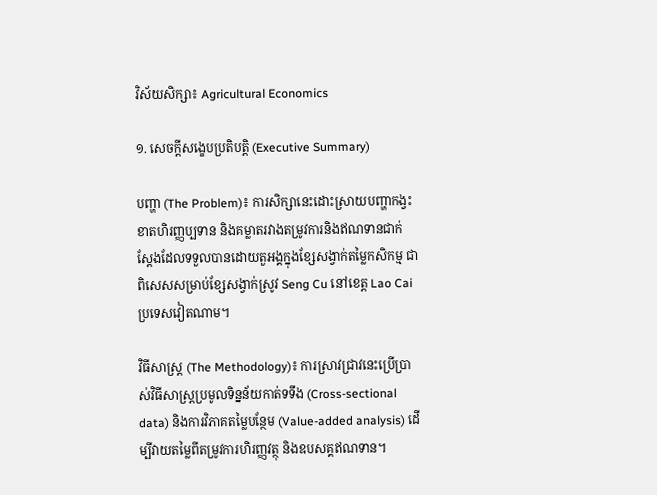វិស័យសិក្សា៖ Agricultural Economics

១. សេចក្តីសង្ខេបប្រតិបត្តិ (Executive Summary)

បញ្ហា (The Problem)៖ ការសិក្សានេះដោះស្រាយបញ្ហាកង្វះខាតហិរញ្ញប្បទាន និងគម្លាតរវាងតម្រូវការនិងឥណទានជាក់ស្តែងដែលទទួលបានដោយតួអង្គក្នុងខ្សែសង្វាក់តម្លៃកសិកម្ម ជាពិសេសសម្រាប់ខ្សែសង្វាក់ស្រូវ Seng Cu នៅខេត្ត Lao Cai ប្រទេសវៀតណាម។

វិធីសាស្ត្រ (The Methodology)៖ ការស្រាវជ្រាវនេះប្រើប្រាស់វិធីសាស្ត្រប្រមូលទិន្នន័យកាត់ទទឹង (Cross-sectional data) និងការវិភាគតម្លៃបន្ថែម (Value-added analysis) ដើម្បីវាយតម្លៃពីតម្រូវការហិរញ្ញវត្ថុ និងឧបសគ្គឥណទាន។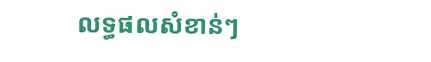លទ្ធផលសំខាន់ៗ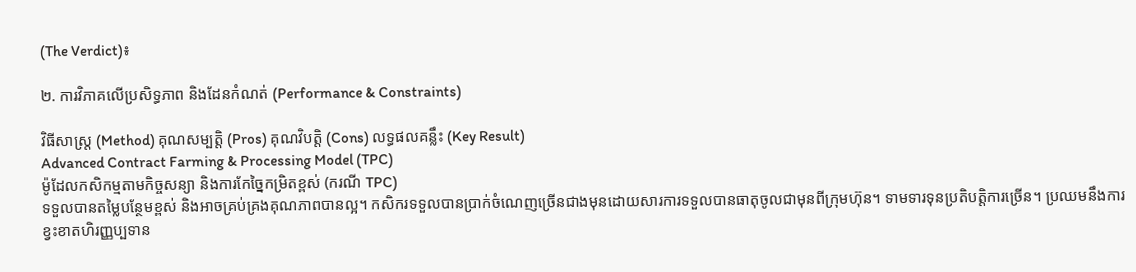(The Verdict)៖

២. ការវិភាគលើប្រសិទ្ធភាព និងដែនកំណត់ (Performance & Constraints)

វិធីសាស្ត្រ (Method) គុណសម្បត្តិ (Pros) គុណវិបត្តិ (Cons) លទ្ធផលគន្លឹះ (Key Result)
Advanced Contract Farming & Processing Model (TPC)
ម៉ូដែលកសិកម្មតាមកិច្ចសន្យា និងការកែច្នៃកម្រិតខ្ពស់ (ករណី TPC)
ទទួលបានតម្លៃបន្ថែមខ្ពស់ និងអាចគ្រប់គ្រងគុណភាពបានល្អ។ កសិករទទួលបានប្រាក់ចំណេញច្រើនជាងមុនដោយសារការទទួលបានធាតុចូលជាមុនពីក្រុមហ៊ុន។ ទាមទារទុនប្រតិបត្តិការច្រើន។ ប្រឈមនឹងការខ្វះខាតហិរញ្ញប្បទាន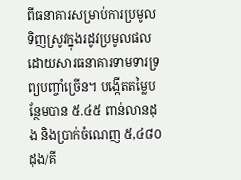ពីធនាគារសម្រាប់ការប្រមូលទិញស្រូវក្នុងរដូវប្រមូលផល ដោយសារធនាគារទាមទារទ្រព្យបញ្ចាំច្រើន។ បង្កើតតម្លៃបន្ថែមបាន ៥.៤៥ ពាន់លានដុង និងប្រាក់ចំណេញ ៥,៤៨០ ដុង/គី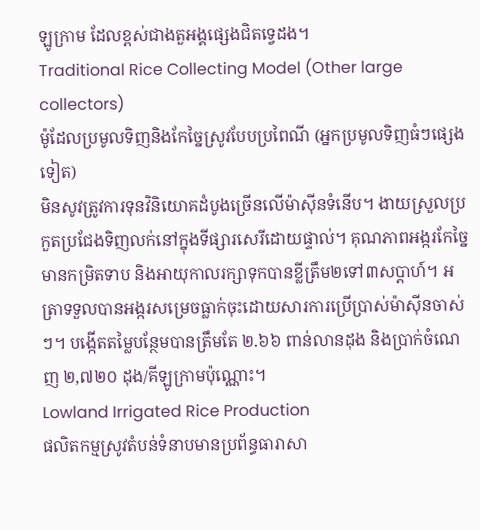ឡូក្រាម ដែលខ្ពស់ជាងតួអង្គផ្សេងជិតទ្វេដង។
Traditional Rice Collecting Model (Other large collectors)
ម៉ូដែលប្រមូលទិញនិងកែច្នៃស្រូវបែបប្រពៃណី (អ្នកប្រមូលទិញធំៗផ្សេងទៀត)
មិនសូវត្រូវការទុនវិនិយោគដំបូងច្រើនលើម៉ាស៊ីនទំនើប។ ងាយស្រួលប្រកួតប្រជែងទិញលក់នៅក្នុងទីផ្សារសេរីដោយផ្ទាល់។ គុណភាពអង្ករកែច្នៃមានកម្រិតទាប និងអាយុកាលរក្សាទុកបានខ្លីត្រឹម២ទៅ៣សប្តាហ៍។ អត្រាទទួលបានអង្ករសម្រេចធ្លាក់ចុះដោយសារការប្រើប្រាស់ម៉ាស៊ីនចាស់ៗ។ បង្កើតតម្លៃបន្ថែមបានត្រឹមតែ ២.៦៦ ពាន់លានដុង និងប្រាក់ចំណេញ ២,៧២០ ដុង/គីឡូក្រាមប៉ុណ្ណោះ។
Lowland Irrigated Rice Production
ផលិតកម្មស្រូវតំបន់ទំនាបមានប្រព័ន្ធធារាសា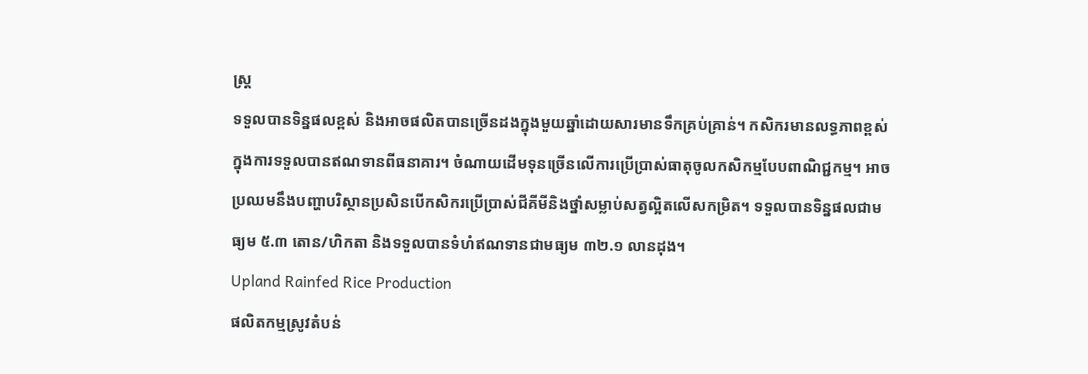ស្ត្រ
ទទួលបានទិន្នផលខ្ពស់ និងអាចផលិតបានច្រើនដងក្នុងមួយឆ្នាំដោយសារមានទឹកគ្រប់គ្រាន់។ កសិករមានលទ្ធភាពខ្ពស់ក្នុងការទទួលបានឥណទានពីធនាគារ។ ចំណាយដើមទុនច្រើនលើការប្រើប្រាស់ធាតុចូលកសិកម្មបែបពាណិជ្ជកម្ម។ អាចប្រឈមនឹងបញ្ហាបរិស្ថានប្រសិនបើកសិករប្រើប្រាស់ជីគីមីនិងថ្នាំសម្លាប់សត្វល្អិតលើសកម្រិត។ ទទួលបានទិន្នផលជាមធ្យម ៥.៣ តោន/ហិកតា និងទទួលបានទំហំឥណទានជាមធ្យម ៣២.១ លានដុង។
Upland Rainfed Rice Production
ផលិតកម្មស្រូវតំបន់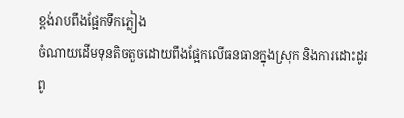ខ្ពង់រាបពឹងផ្អែកទឹកភ្លៀង
ចំណាយដើមទុនតិចតួចដោយពឹងផ្អែកលើធនធានក្នុងស្រុក និងការដោះដូរពូ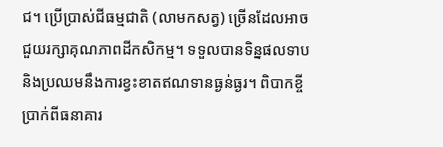ជ។ ប្រើប្រាស់ជីធម្មជាតិ (លាមកសត្វ) ច្រើនដែលអាចជួយរក្សាគុណភាពដីកសិកម្ម។ ទទួលបានទិន្នផលទាប និងប្រឈមនឹងការខ្វះខាតឥណទានធ្ងន់ធ្ងរ។ ពិបាកខ្ចីប្រាក់ពីធនាគារ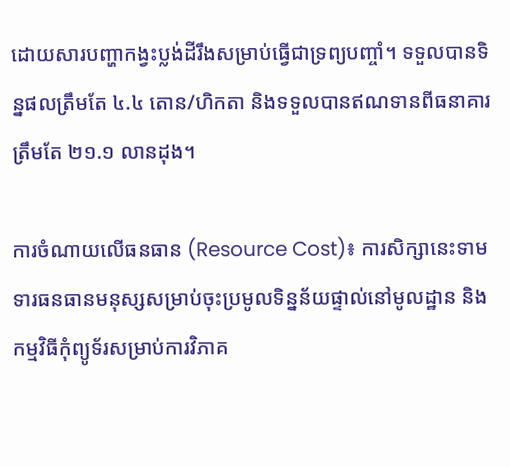ដោយសារបញ្ហាកង្វះប្លង់ដីរឹងសម្រាប់ធ្វើជាទ្រព្យបញ្ចាំ។ ទទួលបានទិន្នផលត្រឹមតែ ៤.៤ តោន/ហិកតា និងទទួលបានឥណទានពីធនាគារត្រឹមតែ ២១.១ លានដុង។

ការចំណាយលើធនធាន (Resource Cost)៖ ការសិក្សានេះទាមទារធនធានមនុស្សសម្រាប់ចុះប្រមូលទិន្នន័យផ្ទាល់នៅមូលដ្ឋាន និងកម្មវិធីកុំព្យូទ័រសម្រាប់ការវិភាគ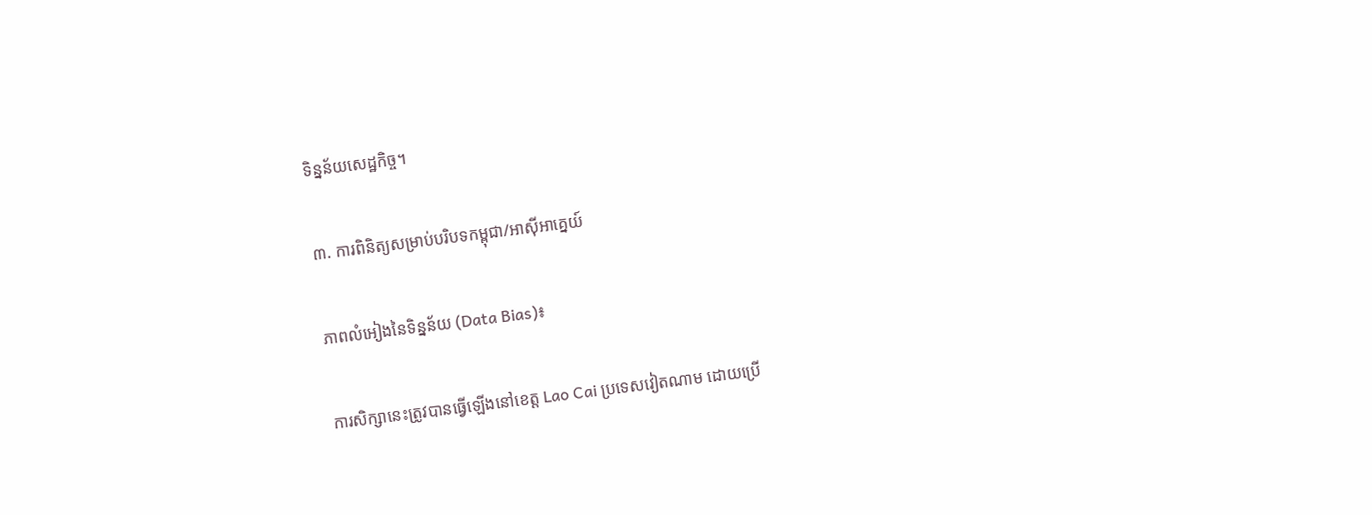ទិន្នន័យសេដ្ឋកិច្ច។

៣. ការពិនិត្យសម្រាប់បរិបទកម្ពុជា/អាស៊ីអាគ្នេយ៍

ភាពលំអៀងនៃទិន្នន័យ (Data Bias)៖

ការសិក្សានេះត្រូវបានធ្វើឡើងនៅខេត្ត Lao Cai ប្រទេសវៀតណាម ដោយប្រើ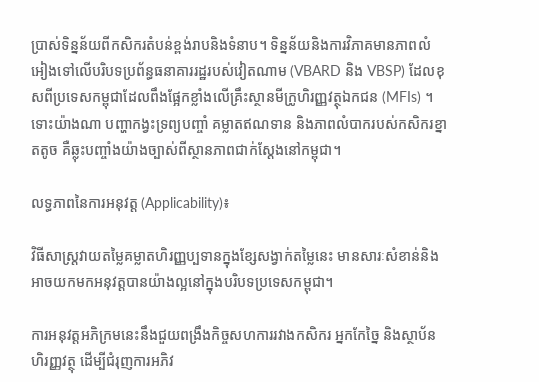ប្រាស់ទិន្នន័យពីកសិករតំបន់ខ្ពង់រាបនិងទំនាប។ ទិន្នន័យនិងការវិភាគមានភាពលំអៀងទៅលើបរិបទប្រព័ន្ធធនាគាររដ្ឋរបស់វៀតណាម (VBARD និង VBSP) ដែលខុសពីប្រទេសកម្ពុជាដែលពឹងផ្អែកខ្លាំងលើគ្រឹះស្ថានមីក្រូហិរញ្ញវត្ថុឯកជន (MFIs) ។ ទោះយ៉ាងណា បញ្ហាកង្វះទ្រព្យបញ្ចាំ គម្លាតឥណទាន និងភាពលំបាករបស់កសិករខ្នាតតូច គឺឆ្លុះបញ្ចាំងយ៉ាងច្បាស់ពីស្ថានភាពជាក់ស្តែងនៅកម្ពុជា។

លទ្ធភាពនៃការអនុវត្ត (Applicability)៖

វិធីសាស្ត្រវាយតម្លៃគម្លាតហិរញ្ញប្បទានក្នុងខ្សែសង្វាក់តម្លៃនេះ មានសារៈសំខាន់និងអាចយកមកអនុវត្តបានយ៉ាងល្អនៅក្នុងបរិបទប្រទេសកម្ពុជា។

ការអនុវត្តអភិក្រមនេះនឹងជួយពង្រឹងកិច្ចសហការរវាងកសិករ អ្នកកែច្នៃ និងស្ថាប័នហិរញ្ញវត្ថុ ដើម្បីជំរុញការអភិវ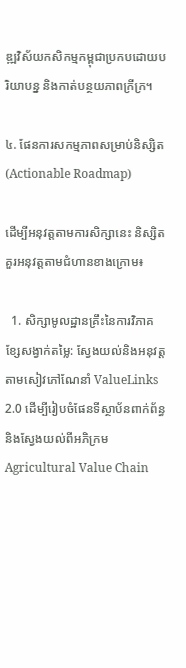ឌ្ឍវិស័យកសិកម្មកម្ពុជាប្រកបដោយបរិយាបន្ន និងកាត់បន្ថយភាពក្រីក្រ។

៤. ផែនការសកម្មភាពសម្រាប់និស្សិត (Actionable Roadmap)

ដើម្បីអនុវត្តតាមការសិក្សានេះ និស្សិតគួរអនុវត្តតាមជំហានខាងក្រោម៖

  1. សិក្សាមូលដ្ឋានគ្រឹះនៃការវិភាគខ្សែសង្វាក់តម្លៃ: ស្វែងយល់និងអនុវត្តតាមសៀវភៅណែនាំ ValueLinks 2.0 ដើម្បីរៀបចំផែនទីស្ថាប័នពាក់ព័ន្ធ និងស្វែងយល់ពីអភិក្រម Agricultural Value Chain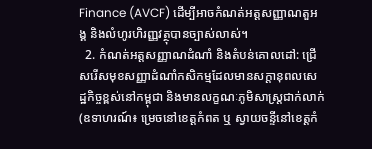Finance (AVCF) ដើម្បីអាចកំណត់អត្តសញ្ញាណតួអង្គ និងលំហូរហិរញ្ញវត្ថុបានច្បាស់លាស់។
  2. កំណត់អត្តសញ្ញាណដំណាំ និងតំបន់គោលដៅ: ជ្រើសរើសមុខសញ្ញាដំណាំកសិកម្មដែលមានសក្តានុពលសេដ្ឋកិច្ចខ្ពស់នៅកម្ពុជា និងមានលក្ខណៈភូមិសាស្ត្រជាក់លាក់ (ឧទាហរណ៍៖ ម្រេចនៅខេត្តកំពត ឬ ស្វាយចន្ទីនៅខេត្តកំ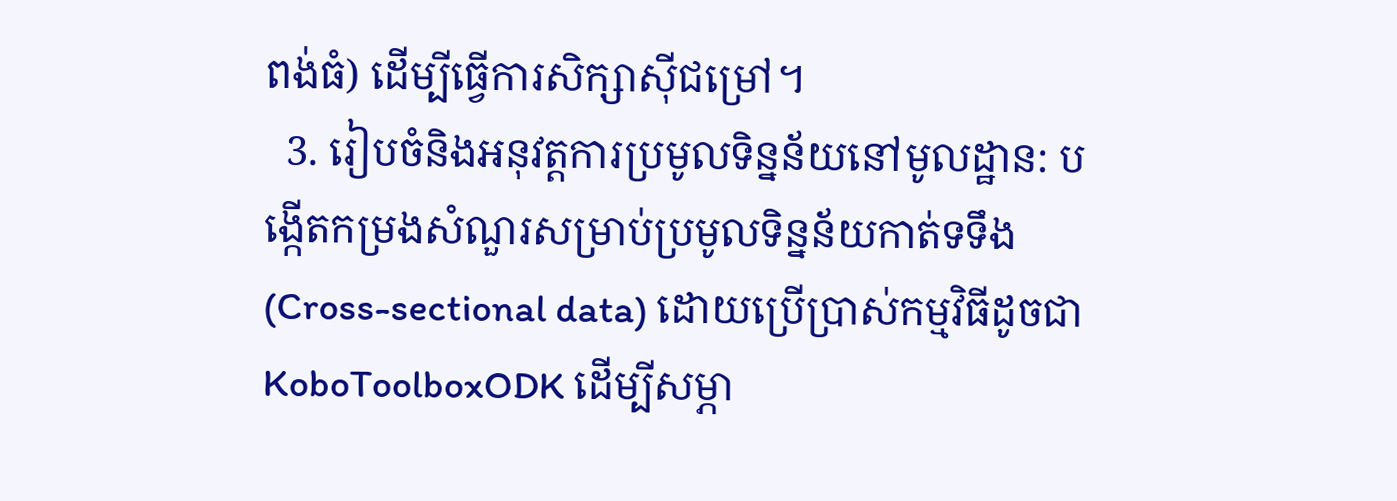ពង់ធំ) ដើម្បីធ្វើការសិក្សាស៊ីជម្រៅ។
  3. រៀបចំនិងអនុវត្តការប្រមូលទិន្នន័យនៅមូលដ្ឋាន: បង្កើតកម្រងសំណួរសម្រាប់ប្រមូលទិន្នន័យកាត់ទទឹង (Cross-sectional data) ដោយប្រើប្រាស់កម្មវិធីដូចជា KoboToolboxODK ដើម្បីសម្ភា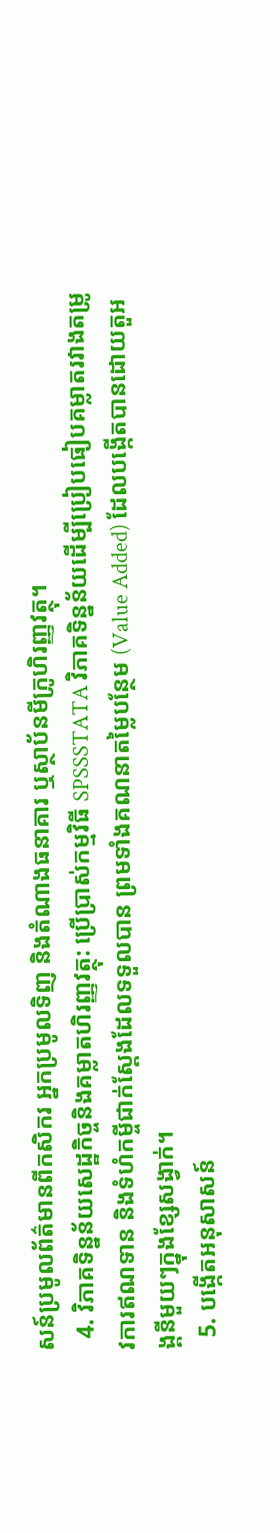សន៍ប្រមូលព័ត៌មានពីកសិករ អ្នកប្រមូលទិញ និងតំណាងធនាគារ ឬស្ថាប័នមីក្រូហិរញ្ញវត្ថុ។
  4. វិភាគទិន្នន័យសេដ្ឋកិច្ចនិងគម្លាតហិរញ្ញវត្ថុ: ប្រើប្រាស់កម្មវិធី SPSSSTATA វិភាគទិន្នន័យដើម្បីប្រៀបធៀបគម្លាតរវាងតម្រូវការឥណទាន និងទំហំកម្ចីជាក់ស្តែងដែលទទួលបាន ព្រមទាំងគណនាតម្លៃបន្ថែម (Value Added) ដែលបង្កើតបានដោយតួអង្គនីមួយៗក្នុងខ្សែសង្វាក់។
  5. បង្កើតអនុសាសន៍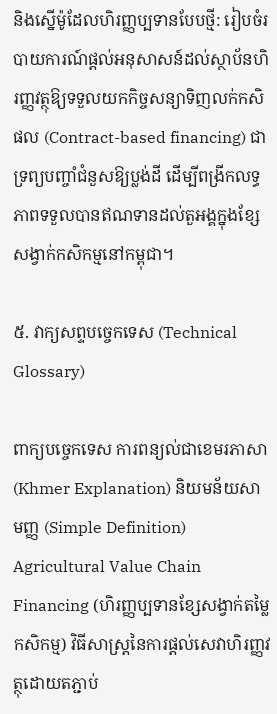និងស្នើម៉ូដែលហិរញ្ញប្បទានបែបថ្មី: រៀបចំរបាយការណ៍ផ្តល់អនុសាសន៍ដល់ស្ថាប័នហិរញ្ញវត្ថុឱ្យទទួលយកកិច្ចសន្យាទិញលក់កសិផល (Contract-based financing) ជាទ្រព្យបញ្ចាំជំនួសឱ្យប្លង់ដី ដើម្បីពង្រីកលទ្ធភាពទទួលបានឥណទានដល់តួអង្គក្នុងខ្សែសង្វាក់កសិកម្មនៅកម្ពុជា។

៥. វាក្យសព្ទបច្ចេកទេស (Technical Glossary)

ពាក្យបច្ចេកទេស ការពន្យល់ជាខេមរភាសា (Khmer Explanation) និយមន័យសាមញ្ញ (Simple Definition)
Agricultural Value Chain Financing (ហិរញ្ញប្បទានខ្សែសង្វាក់តម្លៃកសិកម្ម) វិធីសាស្ត្រនៃការផ្តល់សេវាហិរញ្ញវត្ថុដោយតភ្ជាប់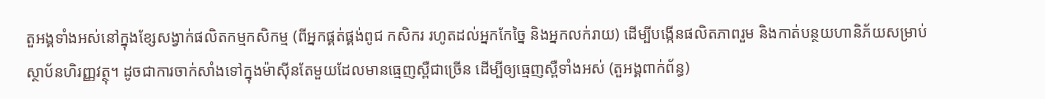តួអង្គទាំងអស់នៅក្នុងខ្សែសង្វាក់ផលិតកម្មកសិកម្ម (ពីអ្នកផ្គត់ផ្គង់ពូជ កសិករ រហូតដល់អ្នកកែច្នៃ និងអ្នកលក់រាយ) ដើម្បីបង្កើនផលិតភាពរួម និងកាត់បន្ថយហានិភ័យសម្រាប់ស្ថាប័នហិរញ្ញវត្ថុ។ ដូចជាការចាក់សាំងទៅក្នុងម៉ាស៊ីនតែមួយដែលមានធ្មេញស្ពឺជាច្រើន ដើម្បីឲ្យធ្មេញស្ពឺទាំងអស់ (តួអង្គពាក់ព័ន្ធ)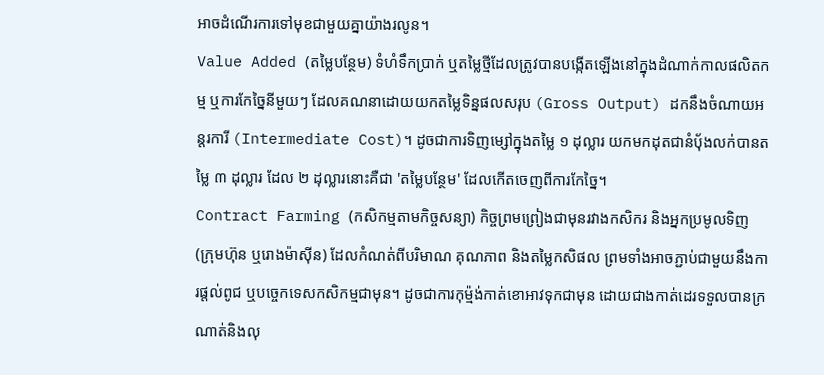អាចដំណើរការទៅមុខជាមួយគ្នាយ៉ាងរលូន។
Value Added (តម្លៃបន្ថែម) ទំហំទឹកប្រាក់ ឬតម្លៃថ្មីដែលត្រូវបានបង្កើតឡើងនៅក្នុងដំណាក់កាលផលិតកម្ម ឬការកែច្នៃនីមួយៗ ដែលគណនាដោយយកតម្លៃទិន្នផលសរុប (Gross Output) ដកនឹងចំណាយអន្តរការី (Intermediate Cost)។ ដូចជាការទិញម្សៅក្នុងតម្លៃ ១ ដុល្លារ យកមកដុតជានំប៉័ងលក់បានតម្លៃ ៣ ដុល្លារ ដែល ២ ដុល្លារនោះគឺជា 'តម្លៃបន្ថែម' ដែលកើតចេញពីការកែច្នៃ។
Contract Farming (កសិកម្មតាមកិច្ចសន្យា) កិច្ចព្រមព្រៀងជាមុនរវាងកសិករ និងអ្នកប្រមូលទិញ (ក្រុមហ៊ុន ឬរោងម៉ាស៊ីន) ដែលកំណត់ពីបរិមាណ គុណភាព និងតម្លៃកសិផល ព្រមទាំងអាចភ្ជាប់ជាមួយនឹងការផ្តល់ពូជ ឬបច្ចេកទេសកសិកម្មជាមុន។ ដូចជាការកុម្ម៉ង់កាត់ខោអាវទុកជាមុន ដោយជាងកាត់ដេរទទួលបានក្រណាត់និងលុ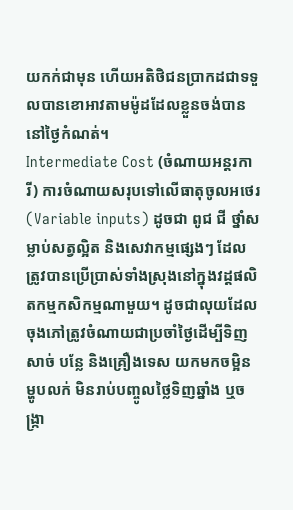យកក់ជាមុន ហើយអតិថិជនប្រាកដជាទទួលបានខោអាវតាមម៉ូដដែលខ្លួនចង់បាននៅថ្ងៃកំណត់។
Intermediate Cost (ចំណាយអន្តរការី) ការចំណាយសរុបទៅលើធាតុចូលអថេរ (Variable inputs) ដូចជា ពូជ ជី ថ្នាំសម្លាប់សត្វល្អិត និងសេវាកម្មផ្សេងៗ ដែលត្រូវបានប្រើប្រាស់ទាំងស្រុងនៅក្នុងវដ្តផលិតកម្មកសិកម្មណាមួយ។ ដូចជាលុយដែលចុងភៅត្រូវចំណាយជាប្រចាំថ្ងៃដើម្បីទិញសាច់ បន្លែ និងគ្រឿងទេស យកមកចម្អិនម្ហូបលក់ មិនរាប់បញ្ចូលថ្លៃទិញឆ្នាំង ឬចង្ក្រា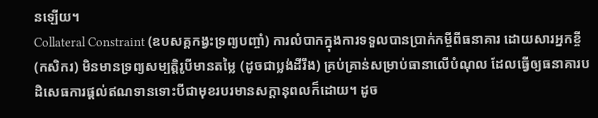នឡើយ។
Collateral Constraint (ឧបសគ្គកង្វះទ្រព្យបញ្ចាំ) ការលំបាកក្នុងការទទួលបានប្រាក់កម្ចីពីធនាគារ ដោយសារអ្នកខ្ចី (កសិករ) មិនមានទ្រព្យសម្បត្តិរូបីមានតម្លៃ (ដូចជាប្លង់ដីរឹង) គ្រប់គ្រាន់សម្រាប់ធានាលើបំណុល ដែលធ្វើឲ្យធនាគារបដិសេធការផ្តល់ឥណទានទោះបីជាមុខរបរមានសក្តានុពលក៏ដោយ។ ដូច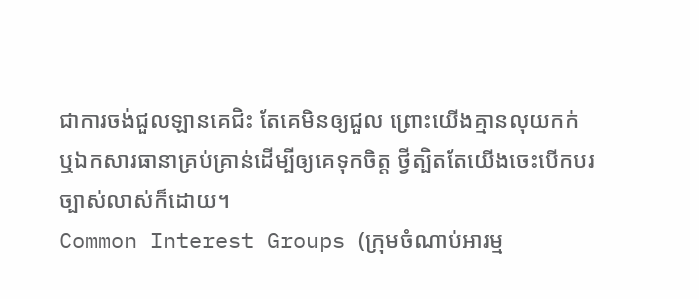ជាការចង់ជួលឡានគេជិះ តែគេមិនឲ្យជួល ព្រោះយើងគ្មានលុយកក់ ឬឯកសារធានាគ្រប់គ្រាន់ដើម្បីឲ្យគេទុកចិត្ត ថ្វីត្បិតតែយើងចេះបើកបរច្បាស់លាស់ក៏ដោយ។
Common Interest Groups (ក្រុមចំណាប់អារម្ម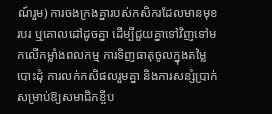ណ៍រួម) ការចងក្រងគ្នារបស់កសិករដែលមានមុខរបរ ឬគោលដៅដូចគ្នា ដើម្បីជួយគ្នាទៅវិញទៅមកលើកម្លាំងពលកម្ម ការទិញធាតុចូលក្នុងតម្លៃបោះដុំ ការលក់កសិផលរួមគ្នា និងការសន្សំប្រាក់សម្រាប់ឱ្យសមាជិកខ្ចីប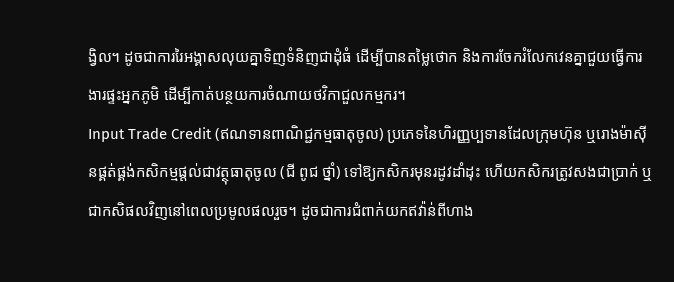ង្វិល។ ដូចជាការរៃអង្គាសលុយគ្នាទិញទំនិញជាដុំធំ ដើម្បីបានតម្លៃថោក និងការចែករំលែកវេនគ្នាជួយធ្វើការងារផ្ទះអ្នកភូមិ ដើម្បីកាត់បន្ថយការចំណាយថវិកាជួលកម្មករ។
Input Trade Credit (ឥណទានពាណិជ្ជកម្មធាតុចូល) ប្រភេទនៃហិរញ្ញប្បទានដែលក្រុមហ៊ុន ឬរោងម៉ាស៊ីនផ្គត់ផ្គង់កសិកម្មផ្តល់ជាវត្ថុធាតុចូល (ជី ពូជ ថ្នាំ) ទៅឱ្យកសិករមុនរដូវដាំដុះ ហើយកសិករត្រូវសងជាប្រាក់ ឬជាកសិផលវិញនៅពេលប្រមូលផលរួច។ ដូចជាការជំពាក់យកឥវ៉ាន់ពីហាង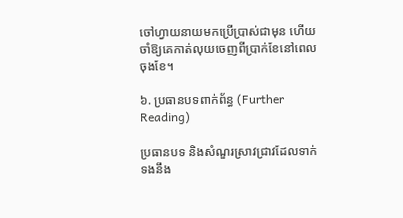ចៅហ្វាយនាយមកប្រើប្រាស់ជាមុន ហើយចាំឱ្យគេកាត់លុយចេញពីប្រាក់ខែនៅពេលចុងខែ។

៦. ប្រធានបទពាក់ព័ន្ធ (Further Reading)

ប្រធានបទ និងសំណួរស្រាវជ្រាវដែលទាក់ទងនឹង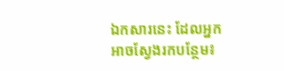ឯកសារនេះ ដែលអ្នកអាចស្វែងរកបន្ថែម៖